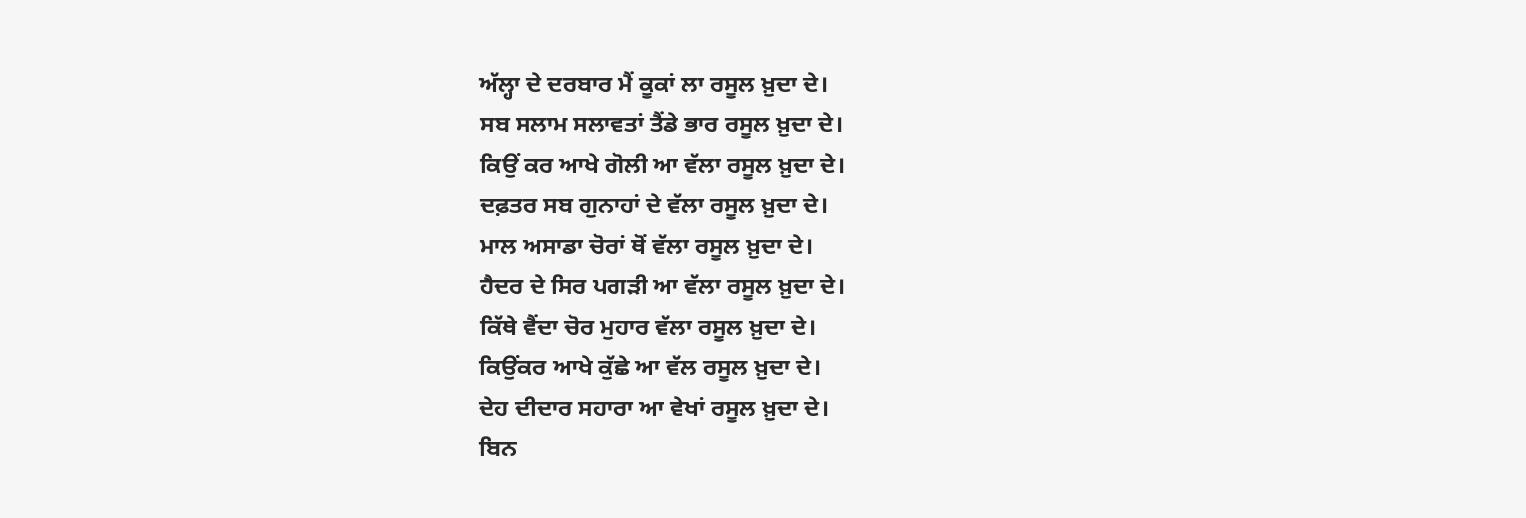ਅੱਲ੍ਹਾ ਦੇ ਦਰਬਾਰ ਮੈਂ ਕੂਕਾਂ ਲਾ ਰਸੂਲ ਖ਼ੁਦਾ ਦੇ।
ਸਬ ਸਲਾਮ ਸਲਾਵਤਾਂ ਤੈਂਡੇ ਭਾਰ ਰਸੂਲ ਖ਼ੁਦਾ ਦੇ।
ਕਿਉਂ ਕਰ ਆਖੇ ਗੋਲੀ ਆ ਵੱਲਾ ਰਸੂਲ ਖ਼ੁਦਾ ਦੇ।
ਦਫ਼ਤਰ ਸਬ ਗੁਨਾਹਾਂ ਦੇ ਵੱਲਾ ਰਸੂਲ ਖ਼ੁਦਾ ਦੇ।
ਮਾਲ ਅਸਾਡਾ ਚੋਰਾਂ ਥੋਂ ਵੱਲਾ ਰਸੂਲ ਖ਼ੁਦਾ ਦੇ।
ਹੈਦਰ ਦੇ ਸਿਰ ਪਗੜੀ ਆ ਵੱਲਾ ਰਸੂਲ ਖ਼ੁਦਾ ਦੇ।
ਕਿੱਥੇ ਵੈਂਦਾ ਚੋਰ ਮੁਹਾਰ ਵੱਲਾ ਰਸੂਲ ਖ਼ੁਦਾ ਦੇ।
ਕਿਉਂਕਰ ਆਖੇ ਕੁੱਛੇ ਆ ਵੱਲ ਰਸੂਲ ਖ਼ੁਦਾ ਦੇ।
ਦੇਹ ਦੀਦਾਰ ਸਹਾਰਾ ਆ ਵੇਖਾਂ ਰਸੂਲ ਖ਼ੁਦਾ ਦੇ।
ਬਿਨ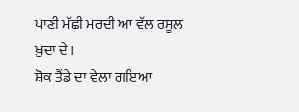ਪਾਣੀ ਮੱਛੀ ਮਰਦੀ ਆ ਵੱਲ ਰਸੂਲ ਖ਼ੁਦਾ ਦੇ।
ਸ਼ੋਕ ਤੈਂਡੇ ਦਾ ਵੇਲਾ ਗਇਆ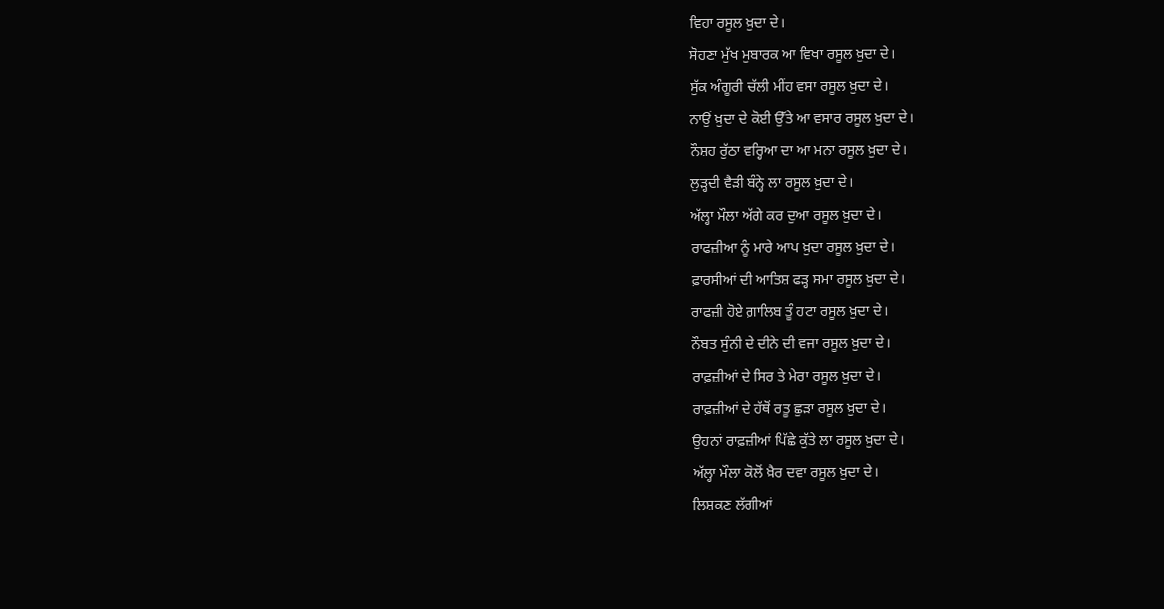ਵਿਹਾ ਰਸੂਲ ਖ਼ੁਦਾ ਦੇ।
ਸੋਹਣਾ ਮੁੱਖ ਮੁਬਾਰਕ ਆ ਵਿਖਾ ਰਸੂਲ ਖ਼ੁਦਾ ਦੇ।
ਸੁੱਕ ਅੰਗੂਰੀ ਚੱਲੀ ਮੀਂਹ ਵਸਾ ਰਸੂਲ ਖ਼ੁਦਾ ਦੇ।
ਨਾਉਂ ਖ਼ੁਦਾ ਦੇ ਕੋਈ ਉੱਤੇ ਆ ਵਸਾਰ ਰਸੂਲ ਖ਼ੁਦਾ ਦੇ।
ਨੌਸ਼ਹ ਰੁੱਠਾ ਵਰ੍ਹਿਆ ਦਾ ਆ ਮਨਾ ਰਸੂਲ ਖ਼ੁਦਾ ਦੇ।
ਲੁੜ੍ਹਦੀ ਵੈੜੀ ਬੰਨ੍ਹੇ ਲਾ ਰਸੂਲ ਖ਼ੁਦਾ ਦੇ।
ਅੱਲ੍ਹਾ ਮੌਲਾ ਅੱਗੇ ਕਰ ਦੁਆ ਰਸੂਲ ਖ਼ੁਦਾ ਦੇ।
ਰਾਫਜ਼ੀਆ ਨੂੰ ਮਾਰੇ ਆਪ ਖ਼ੁਦਾ ਰਸੂਲ ਖ਼ੁਦਾ ਦੇ।
ਫ਼ਾਰਸੀਆਂ ਦੀ ਆਤਿਸ਼ ਫੜ੍ਹ ਸਮਾ ਰਸੂਲ ਖ਼ੁਦਾ ਦੇ।
ਰਾਫਜ਼ੀ ਹੋਏ ਗ਼ਾਲਿਬ ਤੂੰ ਹਟਾ ਰਸੂਲ ਖ਼ੁਦਾ ਦੇ।
ਨੌਬਤ ਸੁੰਨੀ ਦੇ ਦੀਨੇ ਦੀ ਵਜਾ ਰਸੂਲ ਖ਼ੁਦਾ ਦੇ।
ਰਾਫ਼ਜ਼ੀਆਂ ਦੇ ਸਿਰ ਤੇ ਮੇਰਾ ਰਸੂਲ ਖ਼ੁਦਾ ਦੇ।
ਰਾਫ਼ਜ਼ੀਆਂ ਦੇ ਹੱਥੋਂ ਰਤੂ ਛੁੜਾ ਰਸੂਲ ਖ਼ੁਦਾ ਦੇ।
ਉਹਨਾਂ ਰਾਫ਼ਜ਼ੀਆਂ ਪਿੱਛੇ ਕੁੱਤੇ ਲਾ ਰਸੂਲ ਖ਼ੁਦਾ ਦੇ।
ਅੱਲ੍ਹਾ ਮੌਲਾ ਕੋਲੋਂ ਖ਼ੈਰ ਦਵਾ ਰਸੂਲ ਖ਼ੁਦਾ ਦੇ।
ਲਿਸ਼ਕਣ ਲੱਗੀਆਂ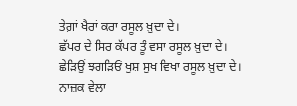ਤੇਗ਼ਾਂ ਖੈਰਾਂ ਕਰਾ ਰਸੂਲ ਖ਼ੁਦਾ ਦੇ।
ਛੱਪਰ ਦੇ ਸਿਰ ਕੱਪਰ ਤੂੰ ਵਸਾ ਰਸੂਲ ਖ਼ੁਦਾ ਦੇ।
ਛੇੜਿਉਂ ਝਗੜਿਓਂ ਖੁਸ਼ ਸੁਖ ਵਿਖਾ ਰਸੂਲ ਖ਼ੁਦਾ ਦੇ।
ਨਾਜ਼ਕ ਵੇਲਾ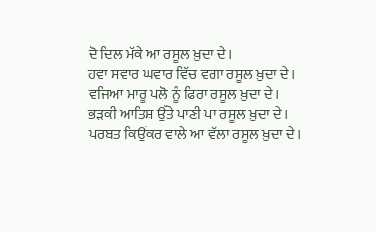ਦੋ ਦਿਲ ਮੱਕੇ ਆ ਰਸੂਲ ਖ਼ੁਦਾ ਦੇ।
ਹਵਾ ਸਵਾਰ ਘਵਾਰ ਵਿੱਚ ਵਗਾ ਰਸੂਲ ਖ਼ੁਦਾ ਦੇ।
ਵਜਿਆ ਮਾਰੂ ਪਲੋ ਨੂੰ ਫਿਰਾ ਰਸੂਲ ਖ਼ੁਦਾ ਦੇ।
ਭੜਕੀ ਆਤਿਸ਼ ਉੱਤੇ ਪਾਣੀ ਪਾ ਰਸੂਲ ਖ਼ੁਦਾ ਦੇ।
ਪਰਬਤ ਕਿਉਂਕਰ ਵਾਲੇ ਆ ਵੱਲਾ ਰਸੂਲ ਖ਼ੁਦਾ ਦੇ।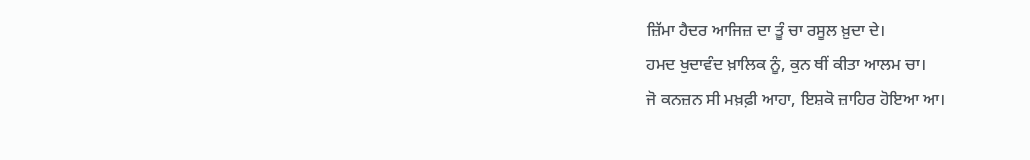ਜ਼ਿੱਮਾ ਹੈਦਰ ਆਜਿਜ਼ ਦਾ ਤੂੰ ਚਾ ਰਸੂਲ ਖ਼ੁਦਾ ਦੇ।
ਹਮਦ ਖੁਦਾਵੰਦ ਖ਼ਾਲਿਕ ਨੂੰ, ਕੁਨ ਥੀਂ ਕੀਤਾ ਆਲਮ ਚਾ।
ਜੋ ਕਨਜ਼ਨ ਸੀ ਮਖ਼ਫ਼ੀ ਆਹਾ, ਇਸ਼ਕੋ ਜ਼ਾਹਿਰ ਹੋਇਆ ਆ।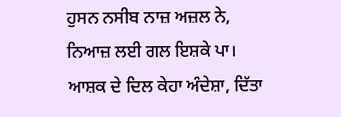ਹੁਸਨ ਨਸੀਬ ਨਾਜ਼ ਅਜ਼ਲ ਨੇ, ਨਿਆਜ਼ ਲਈ ਗਲ ਇਸ਼ਕੇ ਪਾ।
ਆਸ਼ਕ ਦੇ ਦਿਲ ਕੇਹਾ ਅੰਦੇਸ਼ਾ, ਦਿੱਤਾ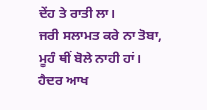ਦੇਂਹ ਤੇ ਰਾਤੀ ਲਾ।
ਜਰੀ ਸਲਾਮਤ ਕਰੇ ਨਾ ਤੋਬਾ, ਮੂਹੰ ਥੀਂ ਬੋਲੇ ਨਾਹੀ ਹਾਂ।
ਹੈਦਰ ਆਖ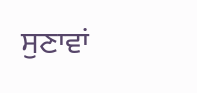ਸੁਣਾਵਾਂ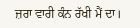ਜ਼ਰਾ ਵਾਰੀ ਕੰਨ ਰੱਖੀ ਮੈਂ ਦਾ।